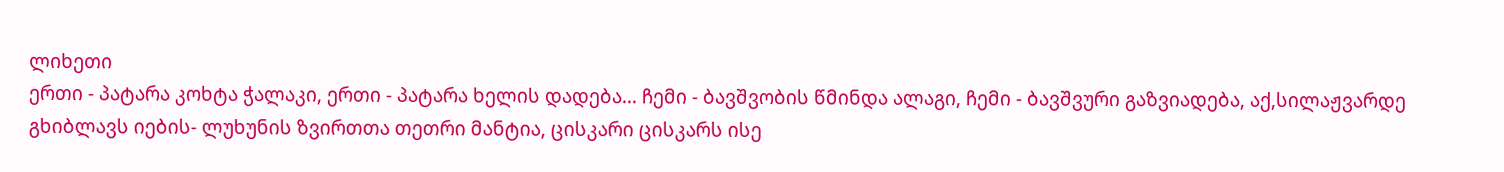ლიხეთი
ერთი - პატარა კოხტა ჭალაკი, ერთი - პატარა ხელის დადება... ჩემი - ბავშვობის წმინდა ალაგი, ჩემი - ბავშვური გაზვიადება, აქ,სილაჟვარდე გხიბლავს იების- ლუხუნის ზვირთთა თეთრი მანტია, ცისკარი ცისკარს ისე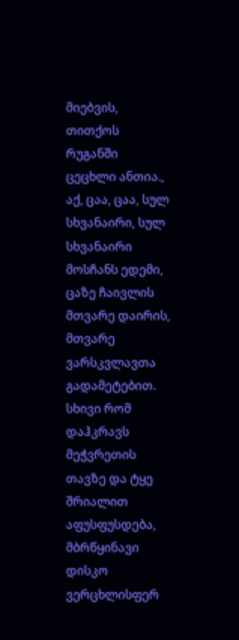მიებვის, თითქოს რუგანში ცეცხლი ანთია., აქ, ცაა, ცაა, სულ სხვანაირი, სულ სხვანაირი მოსჩანს ედემი, ცაზე ჩაივლის მთვარე დაირის, მთვარე ვარსკვლავთა გადამეტებით. სხივი რომ დაჰკრავს მეჭვრეთის თავზე და ტყე შრიალით აფუსფუსდება, მბრწყინავი დისკო ვერცხლისფერ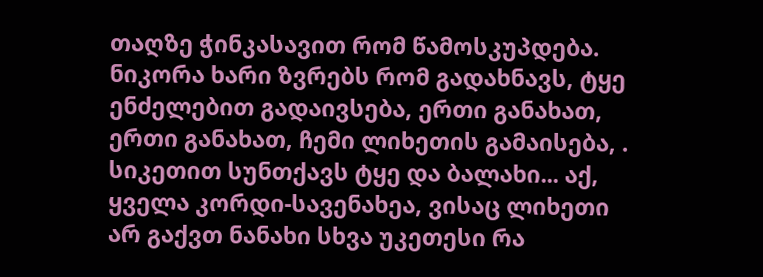თაღზე ჭინკასავით რომ წამოსკუპდება. ნიკორა ხარი ზვრებს რომ გადახნავს, ტყე ენძელებით გადაივსება, ერთი განახათ, ერთი განახათ, ჩემი ლიხეთის გამაისება, . სიკეთით სუნთქავს ტყე და ბალახი... აქ, ყველა კორდი-სავენახეა, ვისაც ლიხეთი არ გაქვთ ნანახი სხვა უკეთესი რა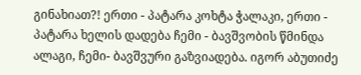გინახიათ?! ერთი - პატარა კოხტა ჭალაკი, ერთი - პატარა ხელის დადება ჩემი - ბავშვობის წმინდა ალაგი, ჩემი- ბავშვური გაზვიადება. იგორ აბუთიძე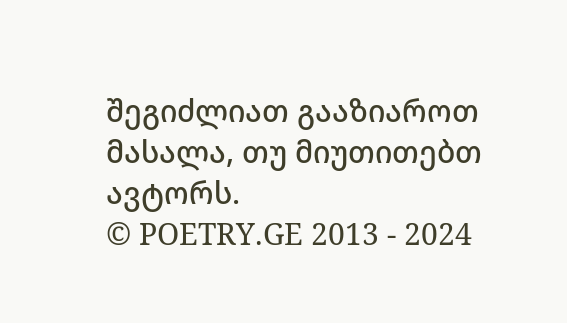შეგიძლიათ გააზიაროთ მასალა, თუ მიუთითებთ ავტორს.
© POETRY.GE 2013 - 2024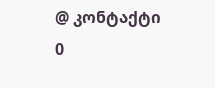@ კონტაქტი
0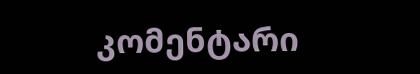კომენტარი